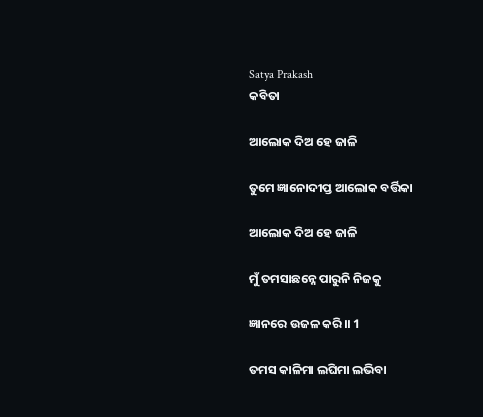Satya Prakash
କବିତା

ଆଲୋକ ଦିଅ ହେ ଜାଳି

ତୁମେ ଜ୍ଞାନୋଦୀପ୍ତ ଆଲୋକ ବର୍ତ୍ତିକା

ଆଲୋକ ଦିଅ ହେ ଜାଳି

ମୁଁ ତମସାଛନ୍ନେ ପାରୁନି ନିଜକୁ

ଜ୍ଞାନରେ ଉଜଳ କରି।। 1

ତମସ କାଳିମା ଲଘିମା ଲଭିବା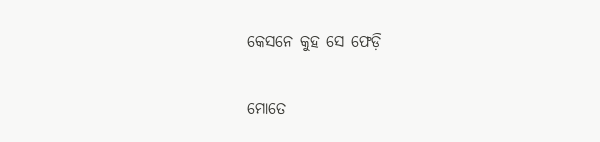କେସନେ କୁହ ସେ ଫେଡ଼ି

ମୋତେ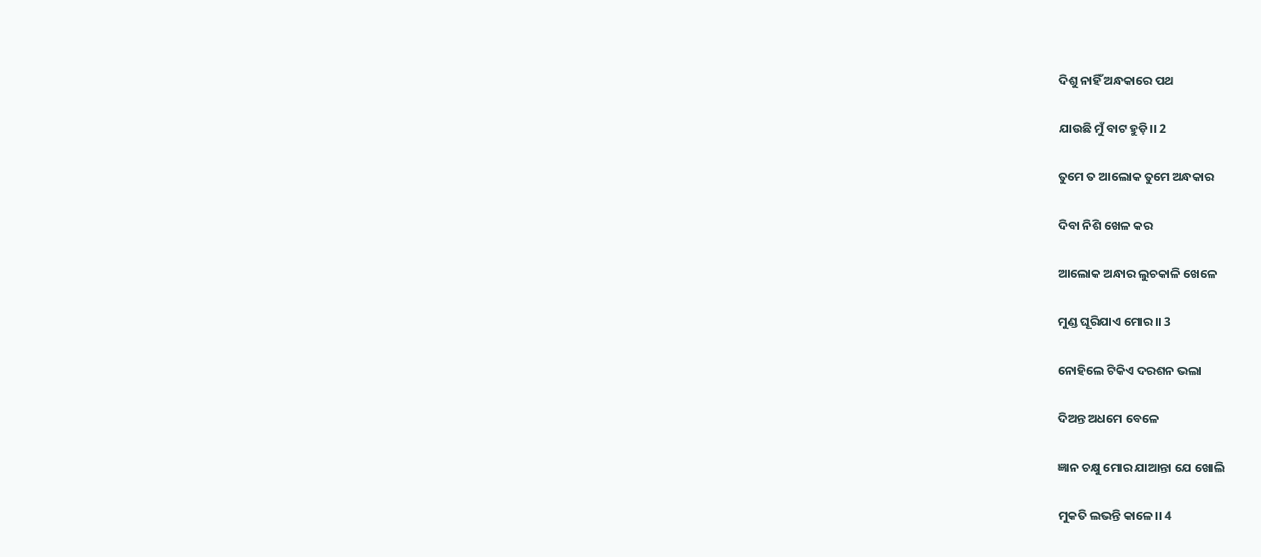ଦିଶୁ ନାହିଁ ଅନ୍ଧକାରେ ପଥ

ଯାଉଛି ମୁଁ ବାଟ ହୁଡ଼ି।। 2

ତୁମେ ତ ଆଲୋକ ତୁମେ ଅନ୍ଧକାର

ଦିବା ନିଶି ଖେଳ କର

ଆଲୋକ ଅନ୍ଧାର ଲୁଚକାଳି ଖେଳେ

ମୁଣ୍ଡ ଘୂରିଯାଏ ମୋର।। 3

ନୋହିଲେ ଟିକିଏ ଦରଶନ ଭଲା

ଦିଅନ୍ତ ଅଧମେ ବେଳେ

ଜ୍ଞାନ ଚକ୍ଷୁ ମୋର ଯାଆନ୍ତା ଯେ ଖୋଲି

ମୁକତି ଲଭନ୍ତି କାଳେ।। 4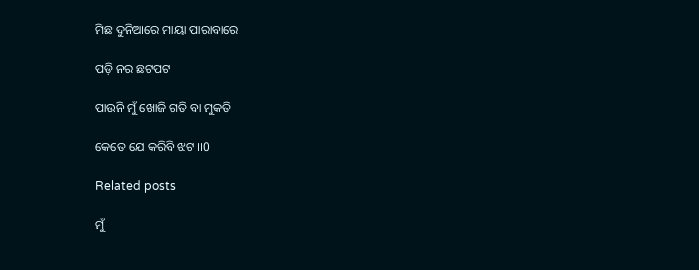ମିଛ ଦୁନିଆରେ ମାୟା ପାରାବାରେ

ପଡ଼ି ନର ଛଟପଟ

ପାଉନି ମୁଁ ଖୋଜି ଗତି ବା ମୁକତି

କେତେ ଯେ କରିବି ଝଟ ।।0

Related posts

ମୁଁ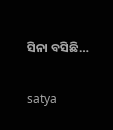ସିନା ବସିଛି…

satya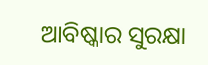ଆବିଷ୍କାର ସୁରକ୍ଷା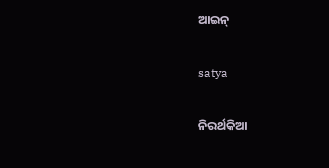ଆଇନ୍

satya

ନିରର୍ଥକିଆ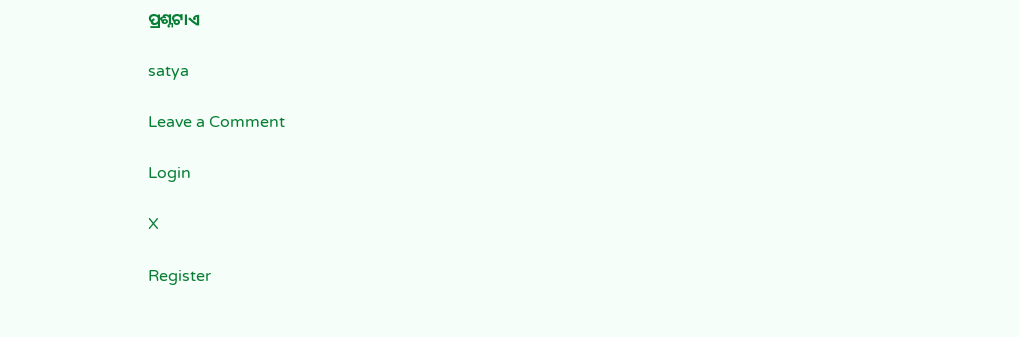ପ୍ରଶ୍ନଟାଏ

satya

Leave a Comment

Login

X

Register